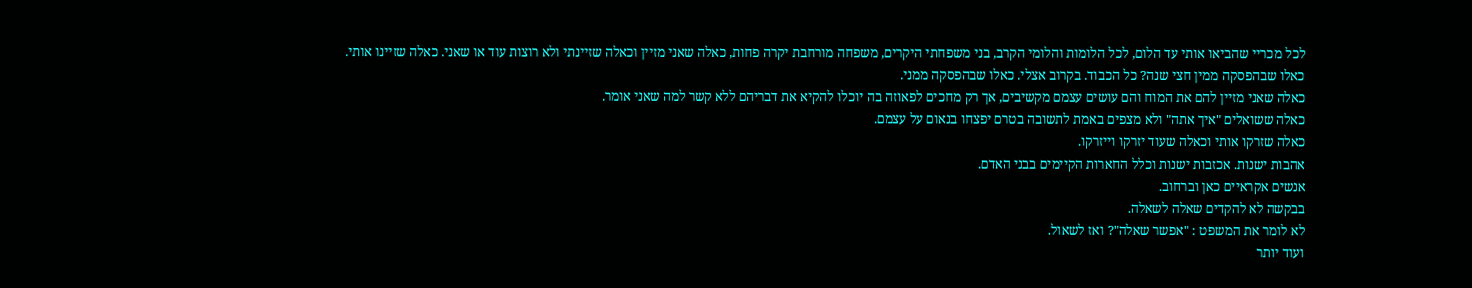לכל מכריי שהביאו אותי עד הלום, לכל הלומות והלומי הקרב, בני משפחתי היקרים, משפחה מורחבת יקרה פחות, כאלה שאני מזיין וכאלה שזיינתי ולא רוצות עוד או שאני. כאלה שזיינו אותי.
כאלו שבהפסקה ממין חצי שנה? כל הכבוד. בקרוב אצלי. כאלו שבהפסקה ממני.
כאלה שאני מזיין להם את המוח והם עושים עצמם מקשיבים, אך רק מחכים לפאוזה בה יוכלו להקיא את דבריהם ללא קשר למה שאני אומר.
כאלה ששואלים "איך אתה" ולא מצפים באמת לתשובה בטרם יפצחו בנאום על עצמם.
כאלה שזרקו אותי וכאלה שעוד יזרקו וייזרקו.
אהבות ישנות. אכזבות ישנות וכלל החארות הקיימים בבני האדם.
אנשים אקראיים כאן וברחוב.
בבקשה לא להקדים שאלה לשאלה.
לא לומר את המשפט : "אפשר שאלה"? ואז לשאול.
ועוד יותר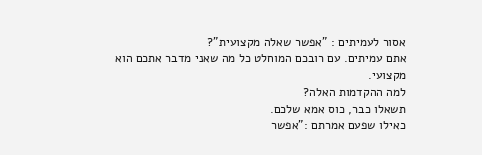אסור לעמיתים : "אפשר שאלה מקצועית"?
אתם עמיתים. עם רובכם המוחלט כל מה שאני מדבר אתכם הוא מקצועי.
למה ההקדמות האלה?
תשאלו כבר, כוס אמא שלכם.
כאילו שפעם אמרתם :"אפשר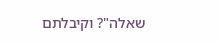שאלה"? וקיבלתם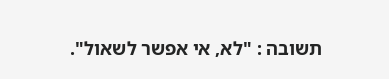תשובה : "לא, אי אפשר לשאול".